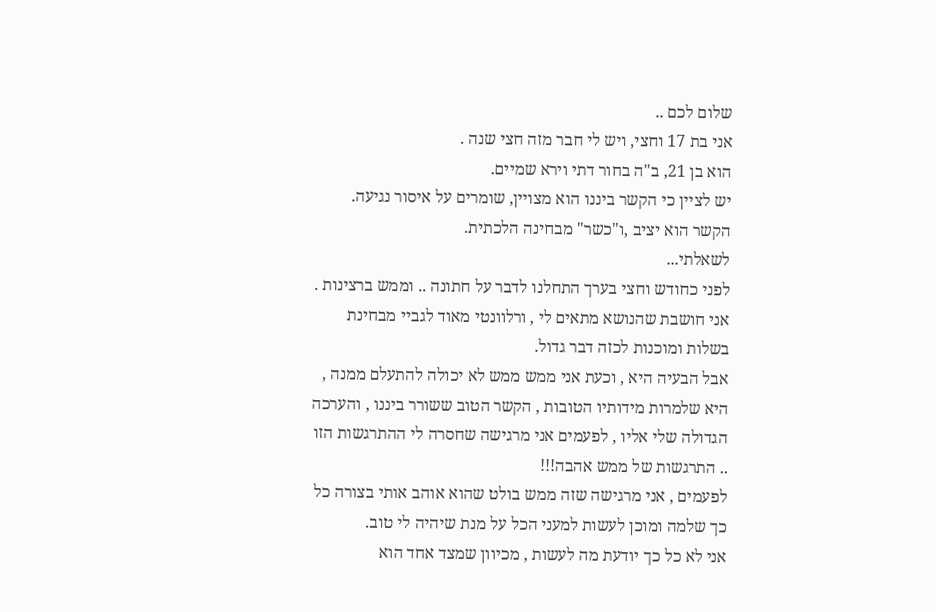שלום לכם ..
אני בת 17 וחצי, ויש לי חבר מזה חצי שנה .
הוא בן 21, ב"ה בחור דתי וירא שמיים.
יש לציין כי הקשר ביננו הוא מצויין, שומרים על איסור נגיעה.
הקשר הוא יציב ,ו"כשר" מבחינה הלכתית.
לשאלתי...
לפני כחודש וחצי בערך התחלנו לדבר על חתונה .. וממש ברצינות .
אני חושבת שהנושא מתאים לי , ורלוונטי מאוד לגביי מבחינת בשלות ומוכנות לכזה דבר גדול.
אבל הבעיה היא , וכעת אני ממש ממש לא יכולה להתעלם ממנה , היא שלמרות מידותיו הטובות , הקשר הטוב ששורר ביננו , והערכה הגדולה שלי אליו , לפעמים אני מרגישה שחסרה לי ההתרגשות הזו .. התרגשות של ממש אהבה!!!
לפעמים , אני מרגישה שזה ממש בולט שהוא אוהב אותי בצורה כל כך שלמה ומוכן לעשות למעני הכל על מנת שיהיה לי טוב.
אני לא כל כך יודעת מה לעשות , מכיוון שמצד אחד הוא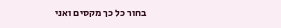בחור כל כך מקסים ואני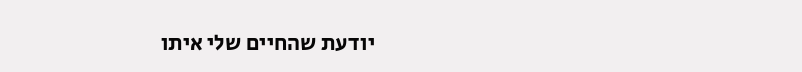יודעת שהחיים שלי איתו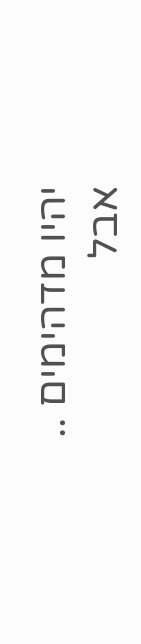יהיו מדהימים ..
אבל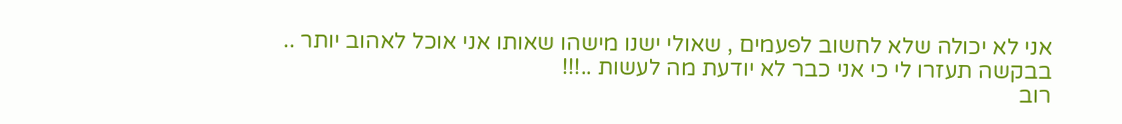אני לא יכולה שלא לחשוב לפעמים , שאולי ישנו מישהו שאותו אני אוכל לאהוב יותר ..
בבקשה תעזרו לי כי אני כבר לא יודעת מה לעשות ..!!!
רוב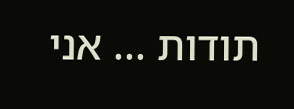תודות ... אני